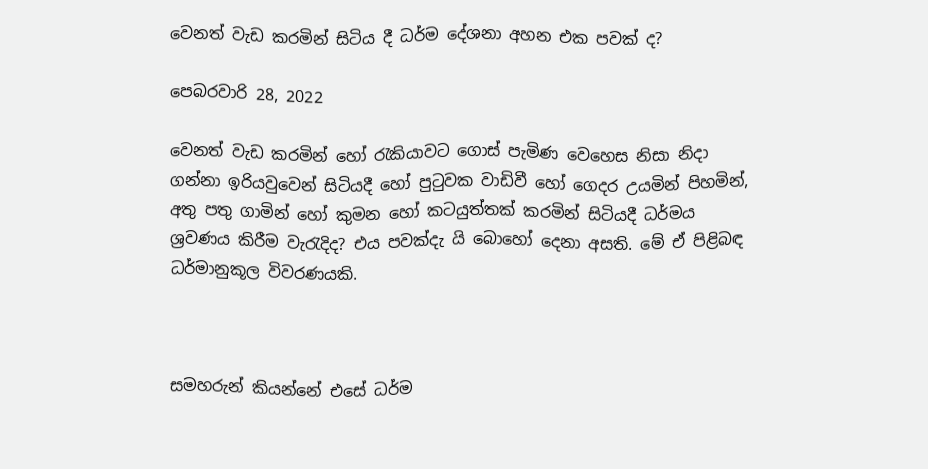වෙනත් වැඩ කරමින් සිටිය දී ධර්ම දේශනා අහන එක පවක් ද?

පෙබරවාරි 28, 2022

වෙනත් වැඩ කරමින් හෝ රැකියාවට ගොස් පැමිණ වෙහෙස නිසා නිදා ගන්නා ඉරියවුවෙන් සිටියදී හෝ පුටුවක වාඩිවී හෝ ගෙදර උයමින් පිහමින්, අතු පතු ගාමින් හෝ කුමන හෝ කටයුත්තක් කරමින් සිටියදී ධර්මය ශ්‍රවණය කිරීම වැරැදිද? එය පවක්දැ යි බොහෝ දෙනා අසති. මේ ඒ පිළිබඳ ධර්මානුකූල විවරණයකි.



සමහරුන් කියන්නේ එසේ ධර්ම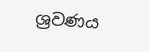ශ්‍රවණය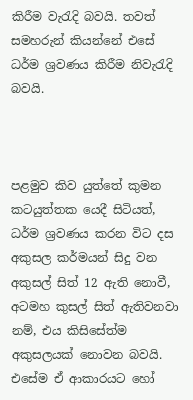කිරීම වැරැදි බවයි. තවත් සමහරුන් කියන්නේ එසේ ධර්ම ශ්‍රවණය කිරීම නිවැරැදි බවයි.



පළමුව කිව යුත්තේ කුමන කටයුත්තක යෙදී සිටියත්, ධර්ම ශ්‍රවණය කරන විට දස අකුසල කර්මයන් සිදු වන අකුසල් සිත් 12 ඇති නොවී, අටමහ කුසල් සිත් ඇතිවනවා නම්, එය කිසිසේත්ම අකුසලයක් නොවන බවයි. එසේම ඒ ආකාරයට හෝ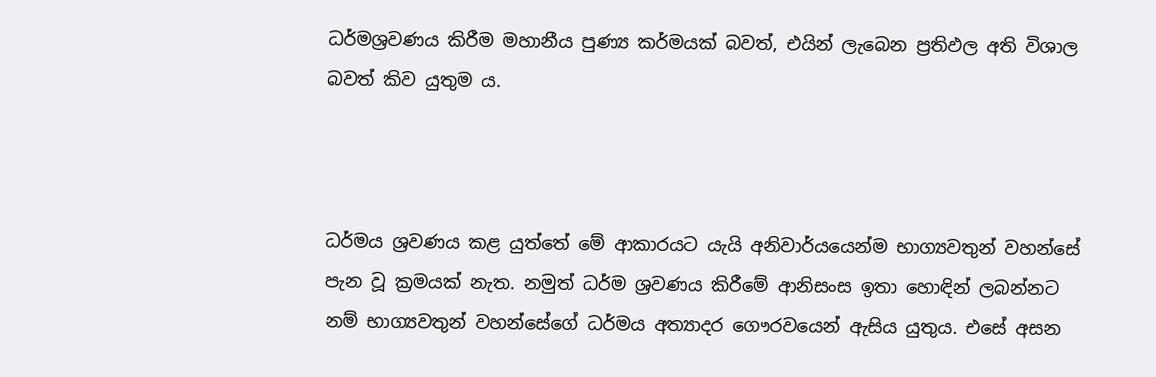ධර්මශ්‍රවණය කිරීම මහානීය පුණ්‍ය කර්මයක් බවත්, එයින් ලැබෙන ප්‍රතිඵල අති විශාල බවත් කිව යුතුම ය.



ධර්මය ශ්‍රවණය කළ යුත්තේ මේ ආකාරයට යැයි අනිවාර්යයෙන්ම භාග්‍යවතුන් වහන්සේ පැන වූ ක්‍රමයක් නැත. නමුත් ධර්ම ශ්‍රවණය කිරීමේ ආනිසංස ඉතා හොඳින් ලබන්නට නම් භාග්‍යවතුන් වහන්සේගේ ධර්මය අත්‍යාදර ගෞරවයෙන් ඇසිය යුතුය. එසේ අසන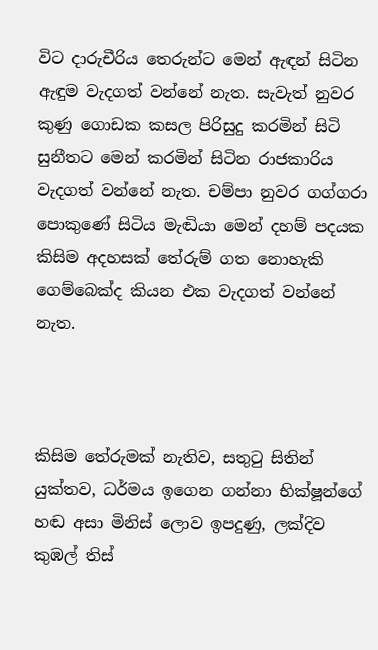විට දාරුචීරිය තෙරුන්ට මෙන් ඇඳන් සිටින ඇඳුම වැදගත් වන්නේ නැත. සැවැත් නුවර කුණු ගොඩක කසල පිරිසුදු කරමින් සිටි සුනීතට මෙන් කරමින් සිටින රාජකාරිය වැදගත් වන්නේ නැත. චම්පා නුවර ගග්ගරා පොකුණේ සිටිය මැඬියා මෙන් දහම් පදයක කිසිම අදහසක් තේරුම් ගත නොහැකි ගෙම්බෙක්ද කියන එක වැදගත් වන්නේ නැත.



කිසිම තේරුමක් නැතිව, සතුටු සිතින් යුක්තව, ධර්මය ඉගෙන ගන්නා භික්ෂූන්ගේ හඬ අසා මිනිස් ලොව ඉපදුණු, ලක්දිව කුඹල් තිස්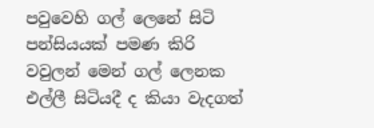පවුවෙහි ගල් ලෙනේ සිටි පන්සියයක් පමණ කිරි වවුලන් මෙන් ගල් ලෙනක එල්ලී සිටියදී ද කියා වැදගත්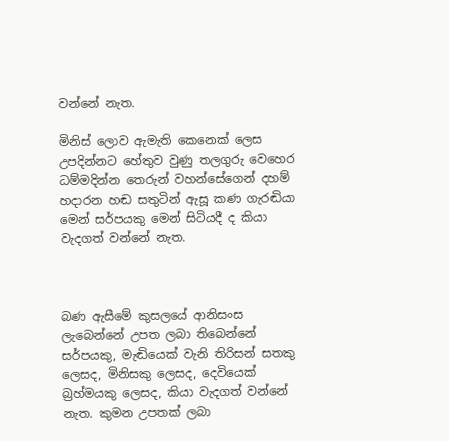වන්නේ නැත.

මිනිස් ලොව ඇමැති කෙනෙක් ලෙස උපදින්නට හේතුව වුණු තලගුරු වෙහෙර ධම්මදින්න තෙරුන් වහන්සේගෙන් දහම් හදාරන හඬ සතුටින් ඇසූ කණ ගැරඬියා මෙන් සර්පයකු මෙන් සිටියදී ද කියා වැදගත් වන්නේ නැත.



බණ ඇසීමේ කුසලයේ ආනිසංස ලැබෙන්නේ උපත ලබා තිබෙන්නේ සර්පයකු, මැඬියෙක් වැනි තිරිසන් සතකු ලෙසද, මිනිසකු ලෙසද, දෙවියෙක් බ්‍රහ්මයකු ලෙසද, කියා වැදගත් වන්නේ නැත. කුමන උපතක් ලබා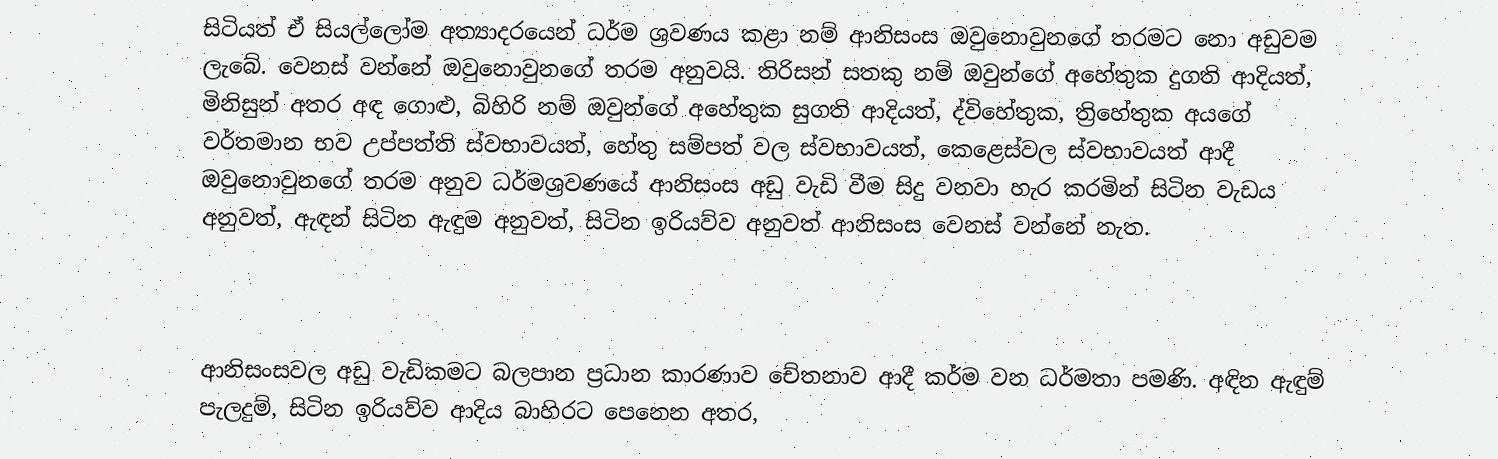සිටියත් ඒ සියල්ලෝම අත්‍යාදරයෙන් ධර්ම ශ්‍රවණය කළා නම් ආනිසංස ඔවුනොවුනගේ තරමට නො අඩුවම ලැබේ. වෙනස් වන්නේ ඔවුනොවුනගේ තරම අනුවයි. තිරිසන් සතකු නම් ඔවුන්ගේ අහේතුක දුගති ආදියත්, මිනිසුන් අතර අඳ ගොළු, බිහිරි නම් ඔවුන්ගේ අහේතුක සුගති ආදියත්, ද්විහේතුක, ත්‍රිහේතුක අයගේ වර්තමාන භව උප්පත්ති ස්වභාවයත්, හේතු සම්පත් වල ස්වභාවයත්, කෙළෙස්වල ස්වභාවයත් ආදී ඔවුනොවුනගේ තරම අනුව ධර්මශ්‍රවණයේ ආනිසංස අඩු වැඩි වීම සිදු වනවා හැර කරමින් සිටින වැඩය අනුවත්, ඇඳන් සිටින ඇඳුම අනුවත්, සිටින ඉරියව්ව අනුවත් ආනිසංස වෙනස් වන්නේ නැත.



ආනිසංසවල අඩු වැඩිකමට බලපාන ප්‍රධාන කාරණාව චේතනාව ආදී කර්ම වන ධර්මතා පමණි. අඳින ඇඳුම් පැලදුම්, සිටින ඉරියව්ව ආදිය බාහිරට පෙනෙන අතර,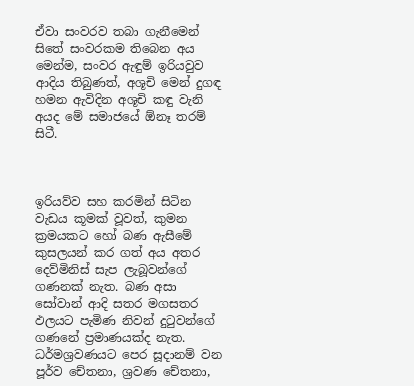ඒවා සංවරව තබා ගැනීමෙන් සිතේ සංවරකම තිබෙන අය මෙන්ම, සංවර ඇඳුම් ඉරියවුව ආදිය තිබුණත්, අශූචි මෙන් දුගඳ හමන ඇවිදින අශූචි කඳු වැනි අයද මේ සමාජයේ ඕනෑ තරම් සිටී.



ඉරියව්ව සහ කරමින් සිටින වැඩය කූමක් වූවත්, කුමන ක්‍රමයකට හෝ බණ ඇසීමේ කුසලයන් කර ගත් අය අතර දෙව්මිනිස් සැප ලැබූවන්ගේ ගණනක් නැත. බණ අසා සෝවාන් ආදි සතර මගසතර ඵලයට පැමිණ නිවන් දුටුවන්ගේ ගණනේ ප්‍රමාණයක්ද නැත. ධර්මශ්‍රවණයට පෙර සූදානම් වන පූර්ව චේතනා, ශ්‍රවණ චේතනා,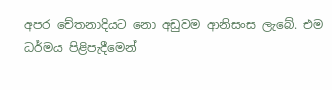අපර චේතනාදියට නො අඩුවම ආනිසංස ලැබේ. එම ධර්මය පිළිපැදීමෙන්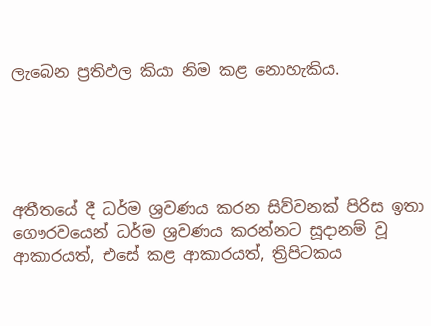ලැබෙන ප්‍රතිඵල කියා නිම කළ නොහැකිය.





අතීතයේ දී ධර්ම ශ්‍රවණය කරන සිව්වනක් පිරිස ඉතා ගෞරවයෙන් ධර්ම ශ්‍රවණය කරන්නට සූදානම් වූ ආකාරයත්, එසේ කළ ආකාරයත්, ත්‍රිපිටකය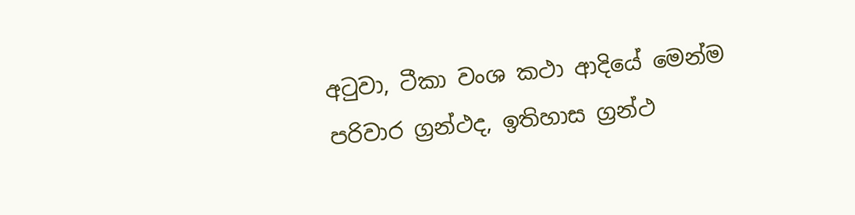අටුවා, ටීකා වංශ කථා ආදියේ මෙන්ම පරිවාර ග්‍රන්ථද, ඉතිහාස ග්‍රන්ථ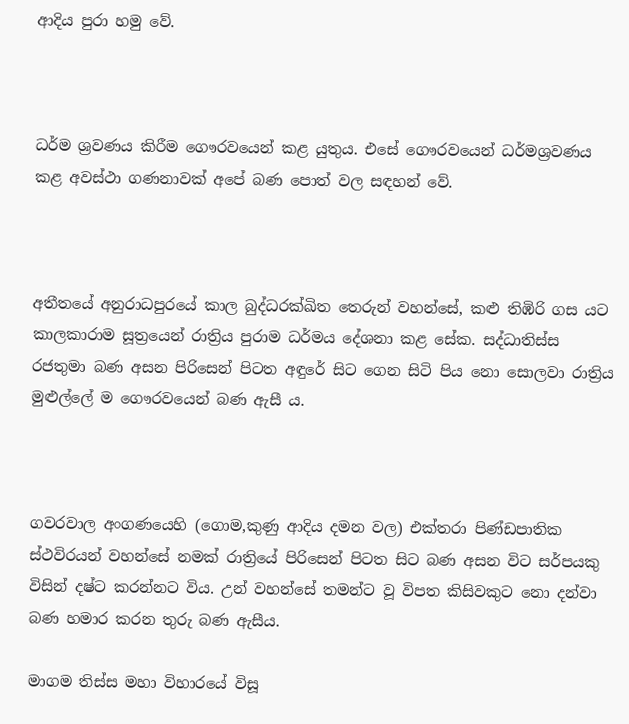ආදිය පුරා හමු වේ.



ධර්ම ශ්‍රවණය කිරීම ගෞරවයෙන් කළ යුතුය. එසේ ගෞරවයෙන් ධර්මශ්‍රවණය කළ අවස්ථා ගණනාවක් අපේ බණ පොත් වල සඳහන් වේ.



අතීතයේ අනුරාධපුරයේ කාල බුද්ධරක්ඛිත තෙරුන් වහන්සේ, කළු තිඹිරි ගස යට කාලකාරාම සූත්‍රයෙන් රාත්‍රිය පුරාම ධර්මය දේශනා කළ සේක. සද්ධාතිස්ස රජතුමා බණ අසන පිරිසෙන් පිටත අඳුරේ සිට ගෙන සිටි පිය නො සොලවා රාත්‍රිය මුළුල්ලේ ම ගෞරවයෙන් බණ ඇසී ය.



ගවරවාල අංගණයෙහි (ගොම,කුණු ආදිය දමන වල) එක්තරා පිණ්ඩපාතික ස්ථවිරයන් වහන්සේ නමක් රාත්‍රියේ පිරිසෙන් පිටත සිට බණ අසන විට සර්පයකු විසින් දෂ්ට කරන්නට විය. උන් වහන්සේ තමන්ට වූ විපත කිසිවකුට නො දන්වා බණ හමාර කරන තුරු බණ ඇසීය.

මාගම තිස්ස මහා විහාරයේ විසූ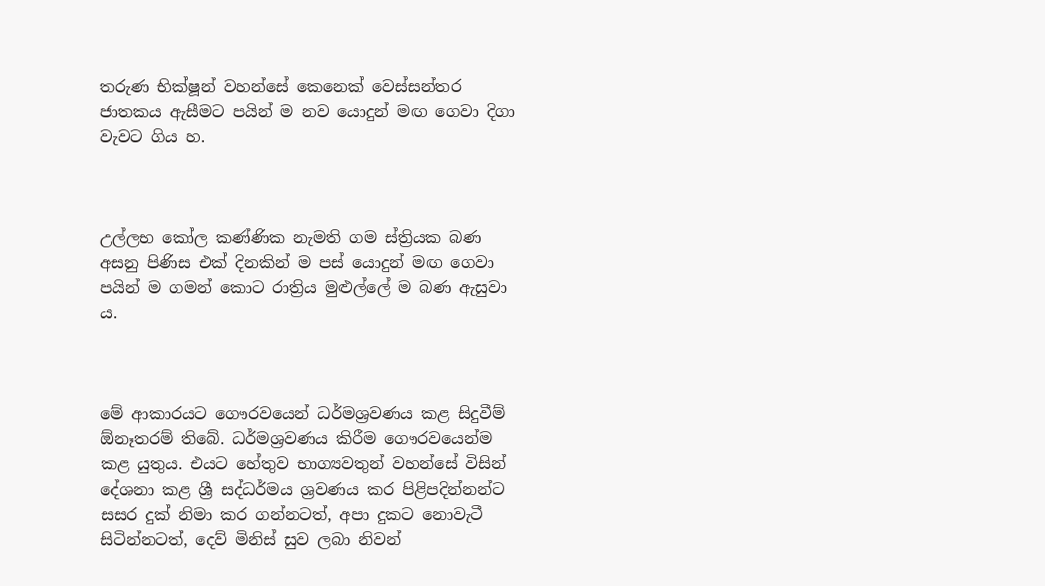තරුණ භික්ෂූන් වහන්සේ කෙනෙක් වෙස්සන්තර ජාතකය ඇසීමට පයින් ම නව යොදුන් මඟ ගෙවා දිගා වැවට ගිය හ.



උල්ලභ කෝල කණ්ණික නැමති ගම ස්ත්‍රියක බණ අසනු පිණිස එක් දිනකින් ම පස් යොදුන් මඟ ගෙවා පයින් ම ගමන් කොට රාත්‍රිය මුළුල්ලේ ම බණ ඇසුවා ය.



මේ ආකාරයට ගෞරවයෙන් ධර්මශ්‍රවණය කළ සිදුවීම් ඕනෑතරම් තිබේ. ධර්මශ්‍රවණය කිරීම ගෞරවයෙන්ම කළ යුතුය. එයට හේතුව භාග්‍යවතුන් වහන්සේ විසින් දේශනා කළ ශ්‍රී සද්ධර්මය ශ්‍රවණය කර පිළිපදින්නන්ට සසර දුක් නිමා කර ගන්නටත්, අපා දුකට නොවැටී සිටින්නටත්, දෙව් මිනිස් සුව ලබා නිවන්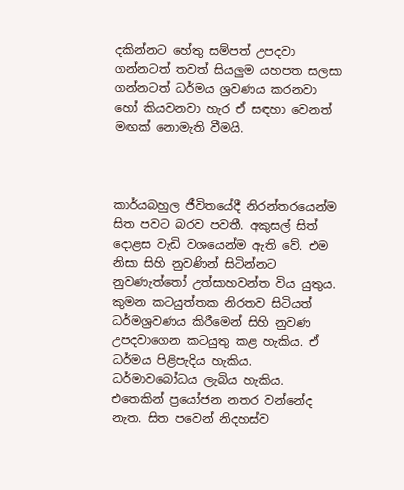දකින්නට හේතු සම්පත් උපදවා ගන්නටත් තවත් සියලුම යහපත සලසා ගන්නටත් ධර්මය ශ්‍රවණය කරනවා හෝ කියවනවා හැර ඒ සඳහා වෙනත් මඟක් නොමැති වීමයි.



කාර්යබහුල ජීවිතයේදී නිරන්තරයෙන්ම සිත පවට බරව පවතී. අකුසල් සිත් දොළස වැඩි වශයෙන්ම ඇති වේ. එම නිසා සිහි නුවණින් සිටින්නට නුවණැත්තෝ උත්සාහවන්ත විය යුතුය. කුමන කටයුත්තක නිරතව සිටියත් ධර්මශ්‍රවණය කිරීමෙන් සිහි නුවණ උපදවාගෙන කටයුතු කළ හැකිය. ඒ ධර්මය පිළිපැදිය හැකිය. ධර්මාවබෝධය ලැබිය හැකිය. එතෙකින් ප්‍රයෝජන නතර වන්නේද නැත. සිත පවෙන් නිදහස්ව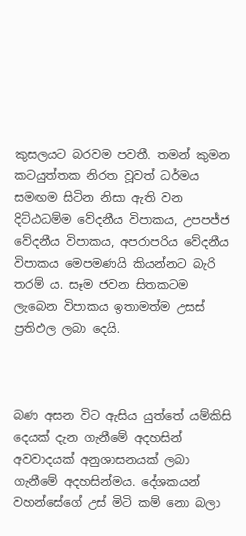කුසලයට බරවම පවතී. තමන් කුමන කටයුත්තක නිරත වූවත් ධර්මය සමඟම සිටින නිසා ඇති වන දිට්ඨධම්ම වේදනීය විපාකය, උපපජ්ජ වේදනීය විපාකය, අපරාපරිය වේදනීය විපාකය මෙපමණයි කියන්නට බැරි තරම් ය. සෑම ජවන සිතකටම ලැබෙන විපාකය ඉතාමත්ම උසස් ප්‍රතිඵල ලබා දෙයි.



බණ අසන විට ඇසිය යුත්තේ යම්කිසි දෙයක් දැන ගැනීමේ අදහසින් අවවාදයක් අනුශාසනයක් ලබා ගැනීමේ අදහසින්මය. දේශකයන් වහන්සේගේ උස් මිටි කම් නො බලා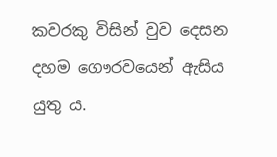කවරකු විසින් වුව දෙසන දහම ගෞරවයෙන් ඇසිය යුතු ය.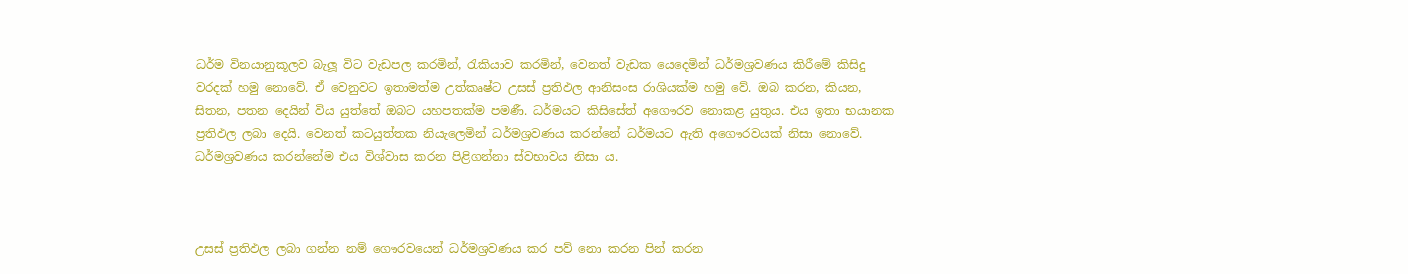ධර්ම විනයානුකූලව බැලූ විට වැඩපල කරමින්, රැකියාව කරමින්, වෙනත් වැඩක යෙදෙමින් ධර්මශ්‍රවණය කිරීමේ කිසිදු වරදක් හමු නොවේ. ඒ වෙනුවට ඉතාමත්ම උත්කෘෂ්ට උසස් ප්‍රතිඵල ආනිසංස රාශියක්ම හමු වේ. ඔබ කරන, කියන, සිතන, පතන දෙයින් විය යුත්තේ ඔබට යහපතක්ම පමණී. ධර්මයට කිසිසේත් අගෞරව නොකළ යුතුය. එය ඉතා භයානක ප්‍රතිඵල ලබා දෙයි. වෙනත් කටයුත්තක නියැලෙමින් ධර්මශ්‍රවණය කරන්නේ ධර්මයට ඇති අගෞරවයක් නිසා නොවේ. ධර්මශ්‍රවණය කරන්නේම එය විශ්වාස කරන පිළිගන්නා ස්වභාවය නිසා ය.



උසස් ප්‍රතිඵල ලබා ගන්න නම් ගෞරවයෙන් ධර්මශ්‍රවණය කර පව් නො කරන පින් කරන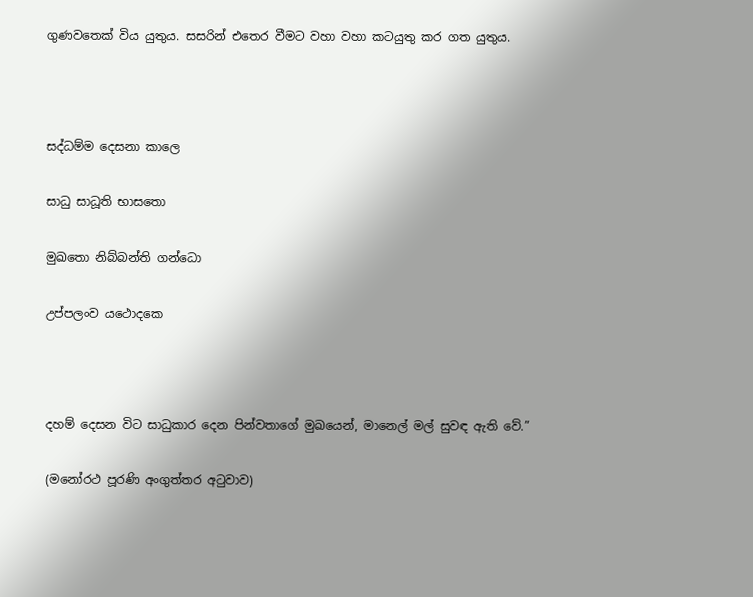ගුණවතෙක් විය යුතුය. සසරින් එතෙර වීමට වහා වහා කටයුතු කර ගත යුතුය.



සද්ධම්ම දෙසනා කාලෙ

සාධු සාධූති භාසතො

මුඛතො නිබ්බන්ති ගන්ධො

උප්පලංව යථොදකෙ



දහම් දෙසන විට සාධුකාර දෙන පින්වතාගේ මුඛයෙන්, මානෙල් මල් සුවඳ ඇති වේ.”

(මනෝරථ පූරණි අංගුත්තර අටුවාව)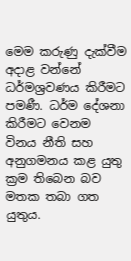මෙම කරුණු දැක්වීම අදාළ වන්නේ ධර්මශ්‍රවණය කිරීමට පමණී. ධර්ම දේශනා කිරීමට වෙනම විනය නීති සහ අනුගමනය කළ යුතු ක්‍රම තිබෙන බව මතක තබා ගත යුතුය.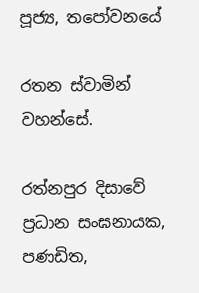පූජ්‍ය, තපෝවනයේ

රතන ස්වාමින් වහන්සේ.

රත්නපුර දිසාවේ ප්‍රධාන සංඝනායක, පණඩිත,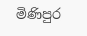මිණිපුර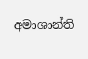අමාශාන්ති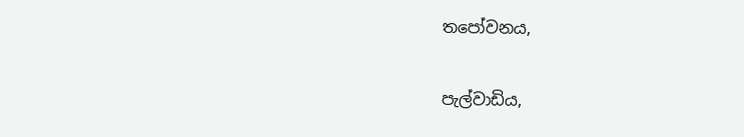තපෝවනය,

පැල්වාඩිය,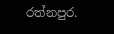රත්නපුර.